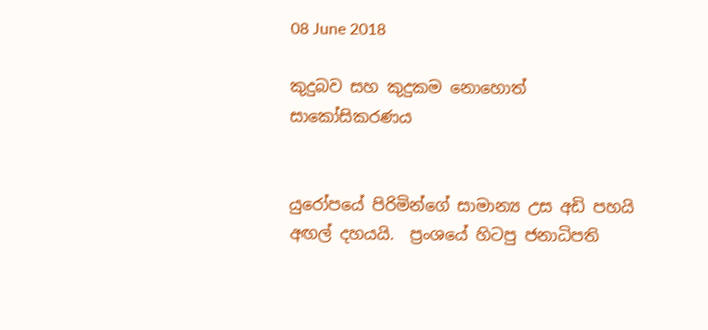08 June 2018

කුදුබව සහ කුදුකම නොහොත් සාකෝසිකරණය


යුරෝපයේ පිරිමින්ගේ සාමාන්‍ය උස අඩි පහයි අඟල් දහයයි.  ප්‍රංශයේ හිටපු ජනාධිපති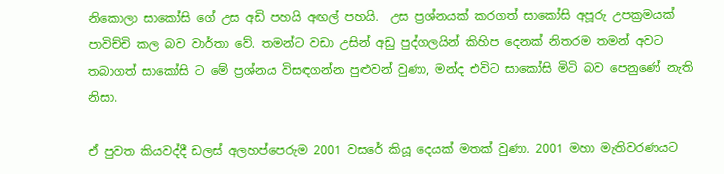නිකොලා සාකෝසි ගේ උස අඩි පහයි අඟල් පහයි.  උස ප්‍රශ්නයක් කරගත් සාකෝසි අපූරු උපක්‍රමයක් පාවිච්චි කල බව වාර්තා වේ. තමන්ට වඩා උසින් අඩු පුද්ගලයින් කිහිප දෙනක් නිතරම තමන් අවට තබාගත් සාකෝසි ට මේ ප්‍රශ්නය විසඳගන්න පුළුවන් වුණා, මන්ද එවිට සාකෝසි මිටි බව පෙනුණේ නැති නිසා.

ඒ පුවත කියවද්දී ඩලස් අලහප්පෙරුම 2001 වසරේ කියූ දෙයක් මතක් වුණා. 2001 මහා මැතිවරණයට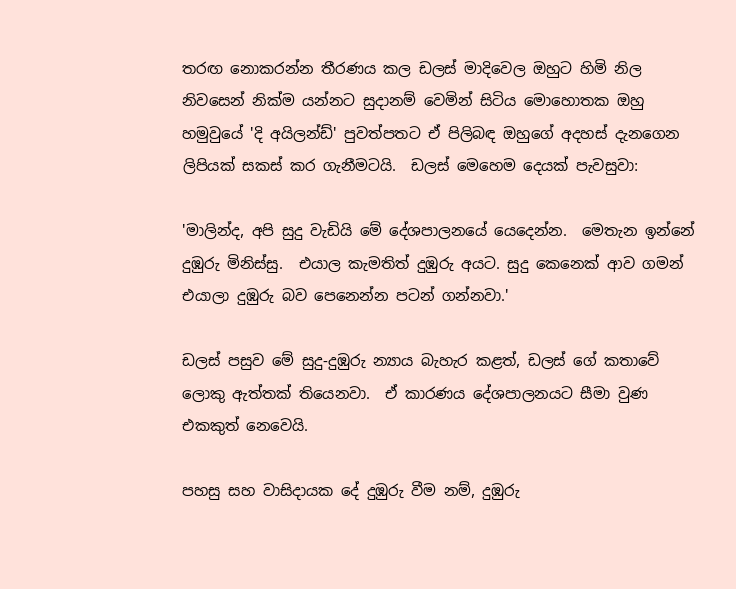තරඟ නොකරන්න තීරණය කල ඩලස් මාදිවෙල ඔහුට හිමි නිල නිවසෙන් නික්ම යන්නට සුදානම් වෙමින් සිටිය මොහොතක ඔහු හමුවුයේ 'දි අයිලන්ඩ්' පුවත්පතට ඒ පිලිබඳ ඔහුගේ අදහස් දැනගෙන ලිපියක් සකස් කර ගැනීමටයි.  ඩලස් මෙහෙම දෙයක් පැවසුවා:

'මාලින්ද, අපි සුදු වැඩියි මේ දේශපාලනයේ යෙදෙන්න.  මෙතැන ඉන්නේ දුඹුරු මිනිස්සු.  එයාල කැමතිත් දුඹුරු අයට. සුදු කෙනෙක් ආව ගමන් එයාලා දුඹුරු බව පෙනෙන්න පටන් ගන්නවා.'

ඩලස් පසුව මේ සුදු-දුඹුරු න්‍යාය බැහැර කළත්, ඩලස් ගේ කතාවේ ලොකු ඇත්තක් තියෙනවා.  ඒ කාරණය දේශපාලනයට සීමා වුණ එකකුත් නෙවෙයි.

පහසු සහ වාසිදායක දේ දුඹුරු වීම නම්, දුඹුරු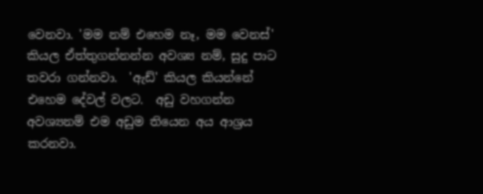වෙනවා. 'මම නම් එහෙම නෑ, මම වෙනස්' කියල ඒත්තුගන්නන්න අවශ්‍ය නම්, සුදු පාට තවරා ගන්නවා.  'ඇඩ්' කියල කියන්නේ එහෙම දේවල් වලට.  අඩු වහගන්න අවශ්‍යනම් එම අඩුම තියෙන අය ආශ්‍රය කරනවා.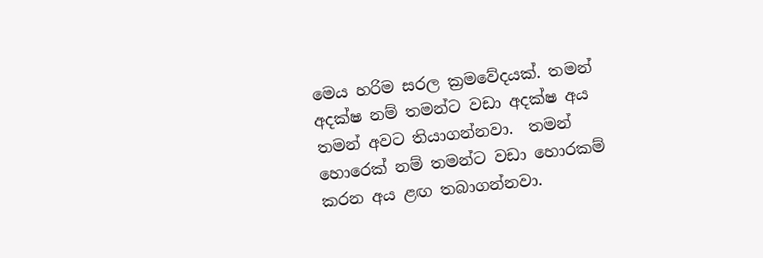මෙය හරිම සරල ක්‍රමවේදයක්. තමන් අදක්ෂ නම් තමන්ට වඩා අදක්ෂ අය තමන් අවට තියාගන්නවා.  තමන් හොරෙක් නම් තමන්ට වඩා හොරකම් කරන අය ළඟ තබාගන්නවා.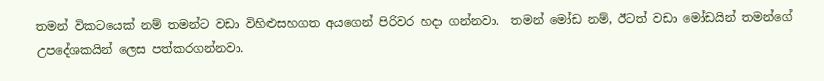තමන් විකටයෙක් නම් තමන්ට වඩා විහිළුසහගත අයගෙන් පිරිවර හදා ගන්නවා.  තමන් මෝඩ නම්, ඊටත් වඩා මෝඩයින් තමන්ගේ උපදේශකයින් ලෙස පත්කරගන්නවා.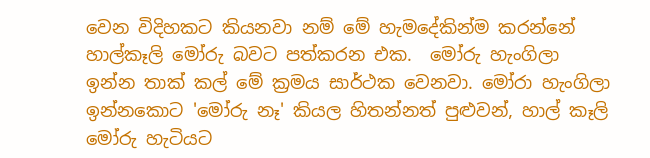වෙන විදිහකට කියනවා නම් මේ හැමදේකින්ම කරන්නේ හාල්කෑලි මෝරු බවට පත්කරන එක.  මෝරු හැංගිලා ඉන්න තාක් කල් මේ ක්‍රමය සාර්ථක වෙනවා. මෝරා හැංගිලා ඉන්නකොට 'මෝරු නෑ' කියල හිතන්නත් පුළුවන්, හාල් කෑලි මෝරු හැටියට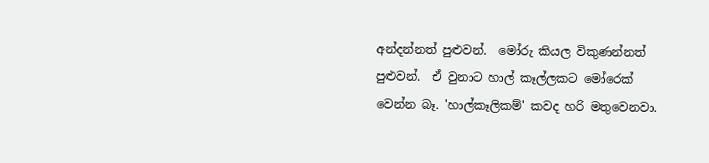අන්දන්නත් පුළුවන්.  මෝරු කියල විකුණන්නත් පුළුවන්.  ඒ වුනාට හාල් කෑල්ලකට මෝරෙක් වෙන්න බෑ. 'හාල්කෑලිකම්' කවද හරි මතුවෙනවා.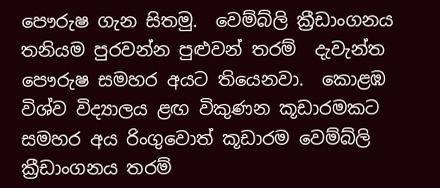පෞරුෂ ගැන සිතමු.  වෙම්බ්ලි ක්‍රීඩාංගනය තනියම පුරවන්න පුළුවන් තරම්  දැවැන්ත පෞරුෂ සමහර අයට තියෙනවා.  කොළඹ විශ්ව විද්‍යාලය ළඟ විකුණන කූඩාරමකට සමහර අය රිංගුවොත් කූඩාරම වෙම්බ්ලි ක්‍රීඩාංගනය තරම්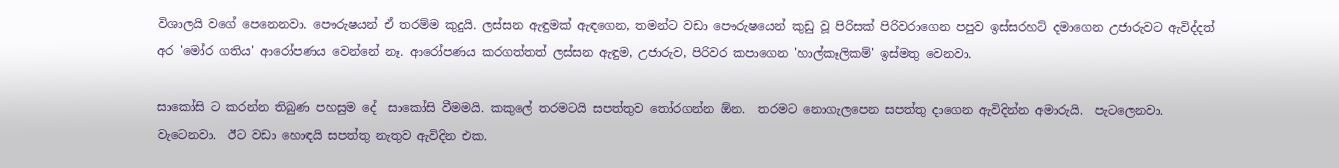විශාලයි වගේ පෙනෙනවා. පෞරුෂයන් ඒ තරම්ම කුදුයි. ලස්සන ඇඳුමක් ඇඳගෙන, තමන්ට වඩා පෞරුෂයෙන් කුඩු වූ පිරිසක් පිරිවරාගෙන පපුව ඉස්සරහට් දමාගෙන උජාරුවට ඇවිද්දත් අර 'මෝර ගතිය' ආරෝපණය වෙන්නේ නෑ. ආරෝපණය කරගත්තත් ලස්සන ඇඳුම, උජාරුව, පිරිවර කපාගෙන 'හාල්කෑලිකම්' ඉස්මතු වෙනවා.

සාකෝසි ට කරන්න තිබුණ පහසුම දේ  සාකෝසි වීමමයි. කකුලේ තරමටයි සපත්තුව තෝරගන්න ඕන.  තරමට නොගැලපෙන සපත්තු දාගෙන ඇවිදින්න අමාරුයි.  පැටලෙනවා. වැටෙනවා.  ඊට වඩා හොඳයි සපත්තු නැතුව ඇවිදින එක.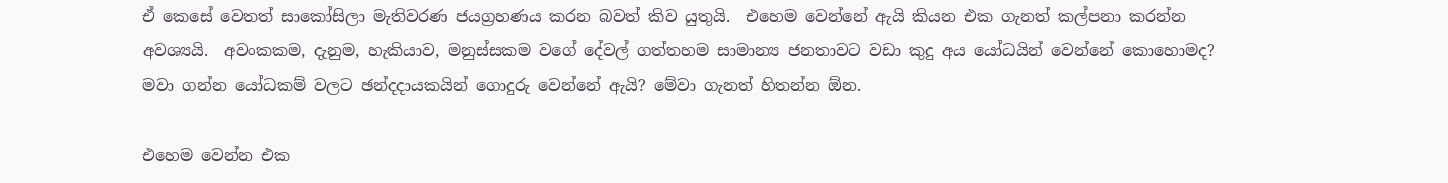ඒ කෙසේ වෙතත් සාකෝසිලා මැතිවරණ ජයග්‍රහණය කරන බවත් කිව යුතුයි.  එහෙම වෙන්නේ ඇයි කියන එක ගැනත් කල්පනා කරන්න අවශ්‍යයි.  අවංකකම, දැනුම, හැකියාව, මනුස්සකම වගේ දේවල් ගත්තහම සාමාන්‍ය ජනතාවට වඩා කුදු අය යෝධයින් වෙන්නේ කොහොමද? මවා ගන්න යෝධකම් වලට ඡන්දදායකයින් ගොදුරු වෙන්නේ ඇයි? මේවා ගැනත් හිතන්න ඕන.

එහෙම වෙන්න එක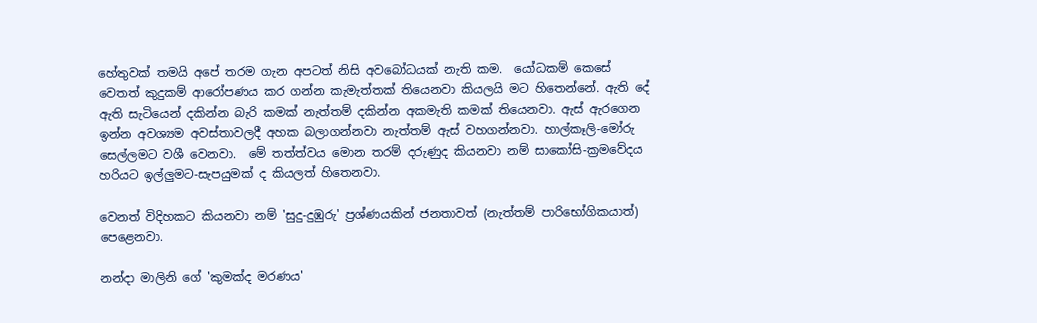හේතුවක් තමයි අපේ තරම ගැන අපටත් නිසි අවබෝධයක් නැති කම.  යෝධකම් කෙසේ වෙතත් කුදුකම් ආරෝපණය කර ගන්න කැමැත්තක් තියෙනවා කියලයි මට හිතෙන්නේ. ඇති දේ ඇති සැටියෙන් දකින්න බැරි කමක් නැත්තම් දකින්න අකමැති කමක් තියෙනවා. ඇස් ඇරගෙන ඉන්න අවශ්‍යම අවස්තාවලදී අහක බලාගන්නවා නැත්තම් ඇස් වහගන්නවා. හාල්කෑලි-මෝරු සෙල්ලමට වශී වෙනවා.  මේ තත්ත්වය මොන තරම් දරුණුද කියනවා නම් සාකෝසි-ක්‍රමවේදය හරියට ඉල්ලුමට-සැපයුමක් ද කියලත් හිතෙනවා.

වෙනත් විදිහකට කියනවා නම් 'සුදු-දුඹුරු' ප්‍රශ්ණයකින් ජනතාවත් (නැත්තම් පාරිභෝගිකයාත්) පෙළෙනවා.

නන්දා මාලිනි ගේ 'කුමක්ද මරණය'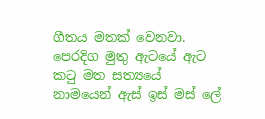ගීතය මතක් වෙනවා.  පෙරදිග මුතු ඇටයේ ඇට කටු මත සත්‍යයේ නාමයෙන් ඇස් ඉස් මස් ලේ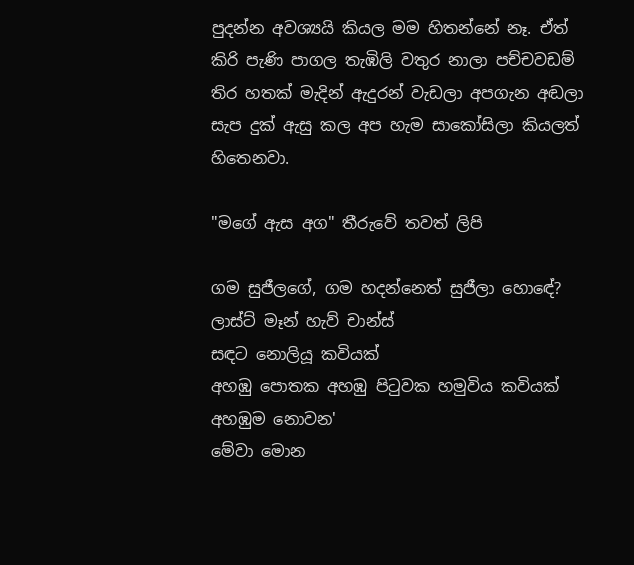පුදන්න අවශ්‍යයි කියල මම හිතන්නේ නෑ. ඒත් කිරි පැණි පාගල තැඹිලි වතුර නාලා පච්චවඩම් තිර හතක් මැදින් ඇදුරන් වැඩලා අපගැන අඬලා සැප දුක් ඇසු කල අප හැම සාකෝසිලා කියලත් හිතෙනවා.

"මගේ ඇස අග" තීරුවේ තවත් ලිපි

ගම සුජීලගේ, ගම හදන්නෙත් සුජීලා හොඳේ?
ලාස්ට් මෑන් හැව් චාන්ස්
සඳට නොලියූ කවියක්
අහඹු පොතක අහඹු පිටුවක හමුවිය කවියක් අහඹුම නොවන'
මේවා මොන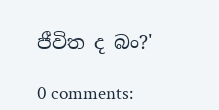ජීවිත ද බං?'

0 comments: